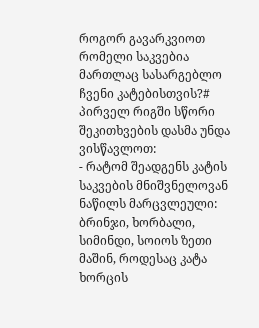როგორ გავარკვიოთ რომელი საკვებია მართლაც სასარგებლო ჩვენი კატებისთვის?#
პირველ რიგში სწორი შეკითხვების დასმა უნდა ვისწავლოთ:
- რატომ შეადგენს კატის საკვების მნიშვნელოვან ნაწილს მარცვლეული: ბრინჯი, ხორბალი, სიმინდი, სოიოს ზეთი მაშინ, როდესაც კატა ხორცის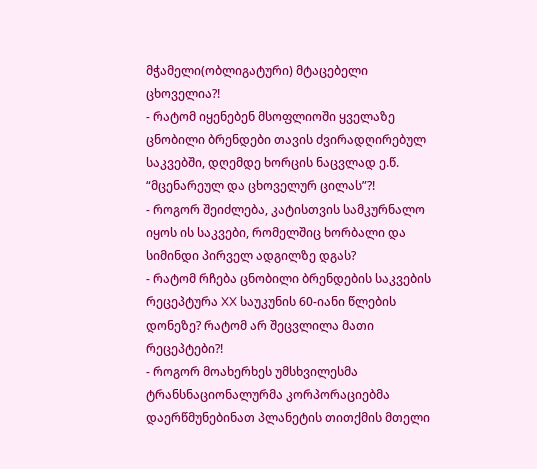მჭამელი(ობლიგატური) მტაცებელი ცხოველია?!
- რატომ იყენებენ მსოფლიოში ყველაზე ცნობილი ბრენდები თავის ძვირადღირებულ საკვებში, დღემდე ხორცის ნაცვლად ე.წ. “მცენარეულ და ცხოველურ ცილას”?!
- როგორ შეიძლება, კატისთვის სამკურნალო იყოს ის საკვები, რომელშიც ხორბალი და სიმინდი პირველ ადგილზე დგას?
- რატომ რჩება ცნობილი ბრენდების საკვების რეცეპტურა XX საუკუნის 60-იანი წლების დონეზე? რატომ არ შეცვლილა მათი რეცეპტები?!
- როგორ მოახერხეს უმსხვილესმა ტრანსნაციონალურმა კორპორაციებმა დაერწმუნებინათ პლანეტის თითქმის მთელი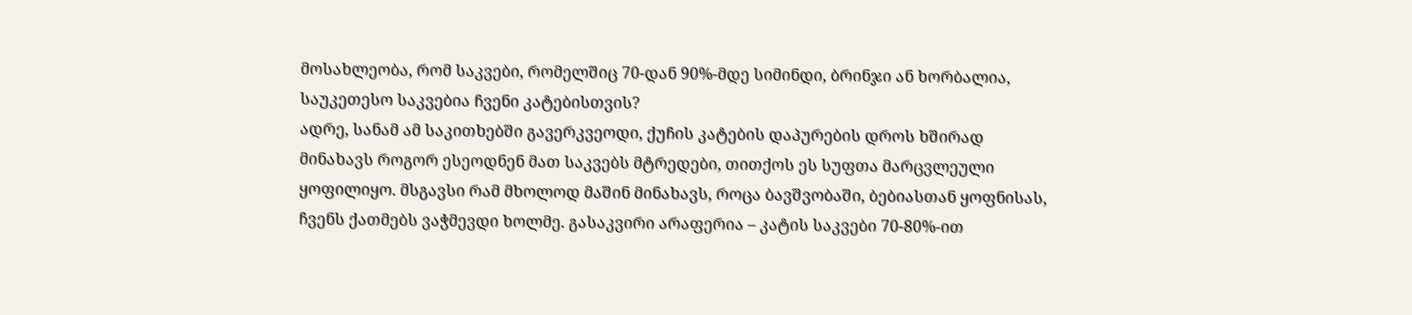მოსახლეობა, რომ საკვები, რომელშიც 70-დან 90%-მდე სიმინდი, ბრინჯი ან ხორბალია, საუკეთესო საკვებია ჩვენი კატებისთვის?
ადრე, სანამ ამ საკითხებში გავერკვეოდი, ქუჩის კატების დაპურების დროს ხშირად მინახავს როგორ ესეოდნენ მათ საკვებს მტრედები, თითქოს ეს სუფთა მარცვლეული ყოფილიყო. მსგავსი რამ მხოლოდ მაშინ მინახავს, როცა ბავშვობაში, ბებიასთან ყოფნისას, ჩვენს ქათმებს ვაჭმევდი ხოლმე. გასაკვირი არაფერია – კატის საკვები 70-80%-ით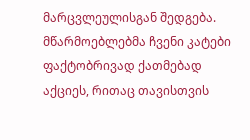მარცვლეულისგან შედგება.
მწარმოებლებმა ჩვენი კატები ფაქტობრივად ქათმებად აქციეს, რითაც თავისთვის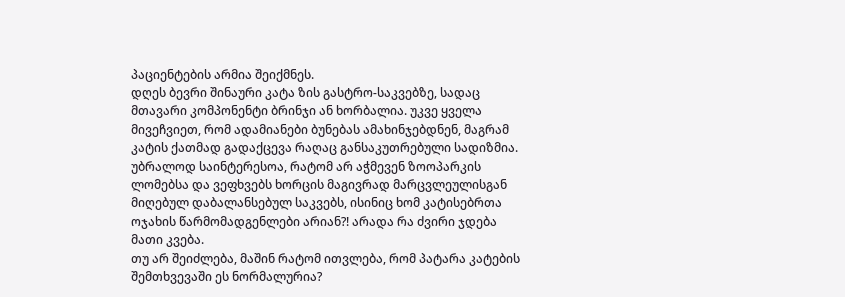პაციენტების არმია შეიქმნეს.
დღეს ბევრი შინაური კატა ზის გასტრო-საკვებზე, სადაც მთავარი კომპონენტი ბრინჯი ან ხორბალია. უკვე ყველა მივეჩვიეთ, რომ ადამიანები ბუნებას ამახინჯებდნენ, მაგრამ კატის ქათმად გადაქცევა რაღაც განსაკუთრებული სადიზმია.
უბრალოდ საინტერესოა, რატომ არ აჭმევენ ზოოპარკის ლომებსა და ვეფხვებს ხორცის მაგივრად მარცვლეულისგან მიღებულ დაბალანსებულ საკვებს, ისინიც ხომ კატისებრთა ოჯახის წარმომადგენლები არიან?! არადა რა ძვირი ჯდება მათი კვება.
თუ არ შეიძლება, მაშინ რატომ ითვლება, რომ პატარა კატების შემთხვევაში ეს ნორმალურია?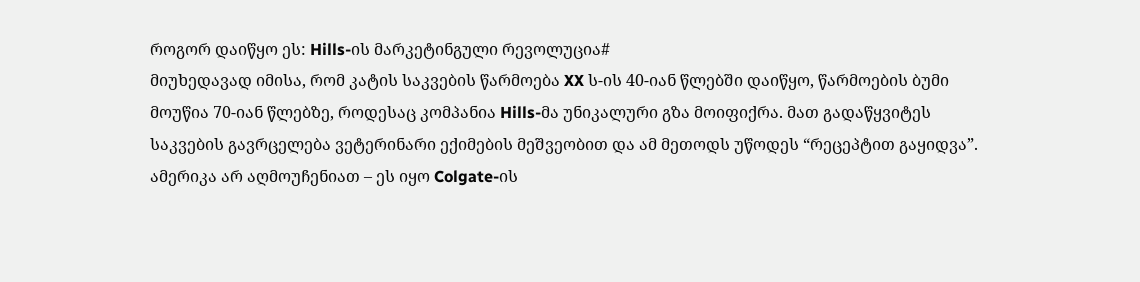როგორ დაიწყო ეს: Hills-ის მარკეტინგული რევოლუცია#
მიუხედავად იმისა, რომ კატის საკვების წარმოება XX ს-ის 40-იან წლებში დაიწყო, წარმოების ბუმი მოუწია 70-იან წლებზე, როდესაც კომპანია Hills-მა უნიკალური გზა მოიფიქრა. მათ გადაწყვიტეს საკვების გავრცელება ვეტერინარი ექიმების მეშვეობით და ამ მეთოდს უწოდეს “რეცეპტით გაყიდვა”. ამერიკა არ აღმოუჩენიათ – ეს იყო Colgate-ის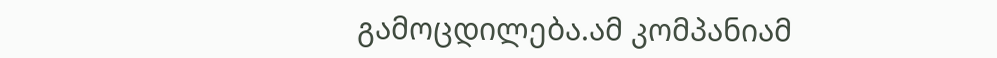გამოცდილება.ამ კომპანიამ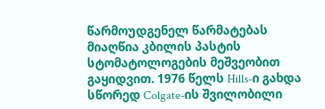წარმოუდგენელ წარმატებას მიაღწია კბილის პასტის სტომატოლოგების მეშვეობით გაყიდვით. 1976 წელს Hills-ი გახდა სწორედ Colgate-ის შვილობილი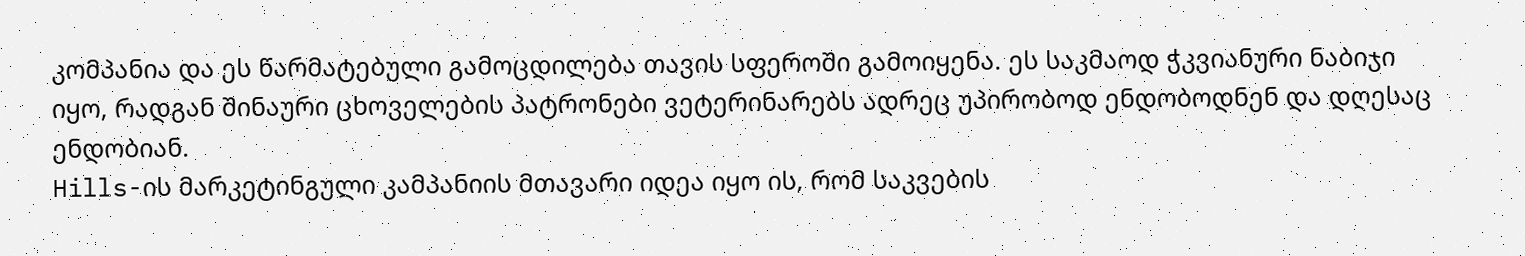კომპანია და ეს წარმატებული გამოცდილება თავის სფეროში გამოიყენა. ეს საკმაოდ ჭკვიანური ნაბიჯი იყო, რადგან შინაური ცხოველების პატრონები ვეტერინარებს ადრეც უპირობოდ ენდობოდნენ და დღესაც ენდობიან.
Hills-ის მარკეტინგული კამპანიის მთავარი იდეა იყო ის, რომ საკვების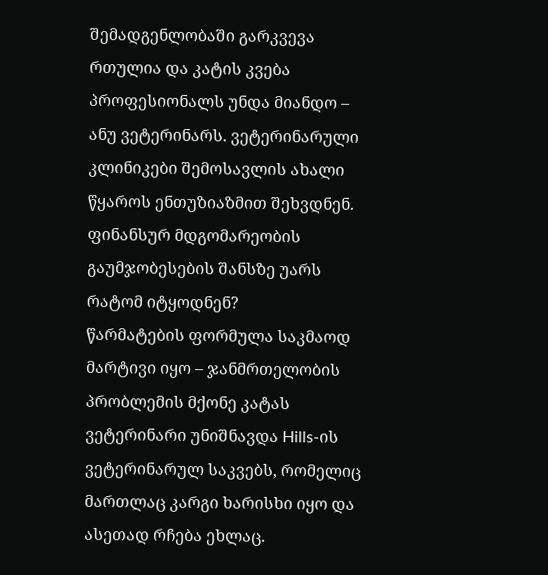შემადგენლობაში გარკვევა რთულია და კატის კვება პროფესიონალს უნდა მიანდო – ანუ ვეტერინარს. ვეტერინარული კლინიკები შემოსავლის ახალი წყაროს ენთუზიაზმით შეხვდნენ. ფინანსურ მდგომარეობის გაუმჯობესების შანსზე უარს რატომ იტყოდნენ?
წარმატების ფორმულა საკმაოდ მარტივი იყო – ჯანმრთელობის პრობლემის მქონე კატას ვეტერინარი უნიშნავდა Hills-ის ვეტერინარულ საკვებს, რომელიც მართლაც კარგი ხარისხი იყო და ასეთად რჩება ეხლაც.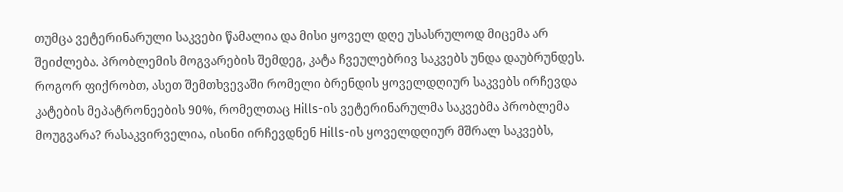თუმცა ვეტერინარული საკვები წამალია და მისი ყოველ დღე უსასრულოდ მიცემა არ შეიძლება. პრობლემის მოგვარების შემდეგ, კატა ჩვეულებრივ საკვებს უნდა დაუბრუნდეს. როგორ ფიქრობთ, ასეთ შემთხვევაში რომელი ბრენდის ყოველდღიურ საკვებს ირჩევდა კატების მეპატრონეების 90%, რომელთაც Hills-ის ვეტერინარულმა საკვებმა პრობლემა მოუგვარა? რასაკვირველია, ისინი ირჩევდნენ Hills-ის ყოველდღიურ მშრალ საკვებს,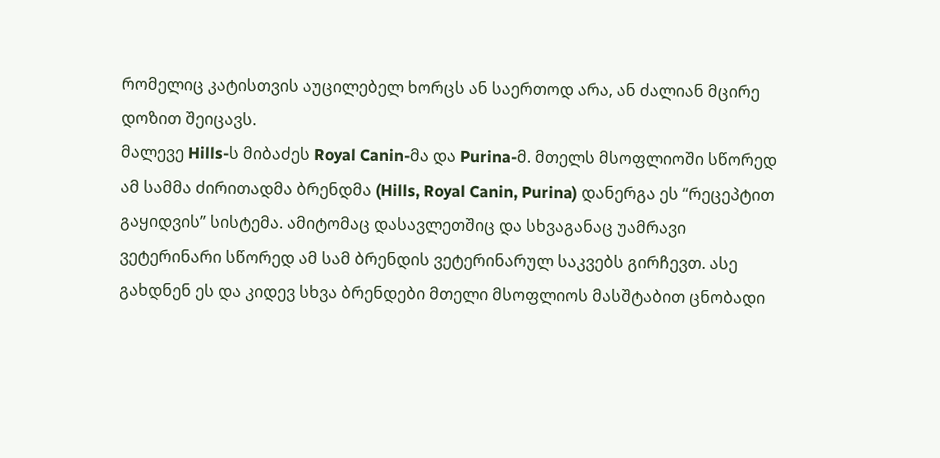რომელიც კატისთვის აუცილებელ ხორცს ან საერთოდ არა, ან ძალიან მცირე დოზით შეიცავს.
მალევე Hills-ს მიბაძეს Royal Canin-მა და Purina-მ. მთელს მსოფლიოში სწორედ ამ სამმა ძირითადმა ბრენდმა (Hills, Royal Canin, Purina) დანერგა ეს “რეცეპტით გაყიდვის” სისტემა. ამიტომაც დასავლეთშიც და სხვაგანაც უამრავი ვეტერინარი სწორედ ამ სამ ბრენდის ვეტერინარულ საკვებს გირჩევთ. ასე გახდნენ ეს და კიდევ სხვა ბრენდები მთელი მსოფლიოს მასშტაბით ცნობადი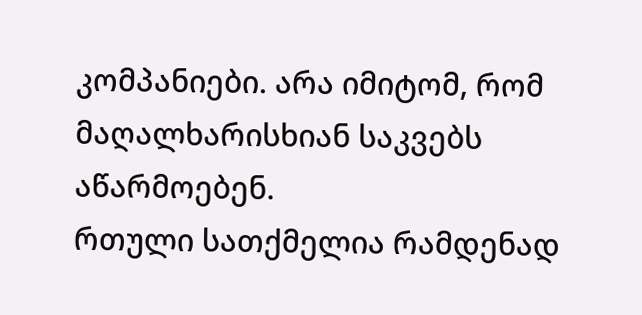კომპანიები. არა იმიტომ, რომ მაღალხარისხიან საკვებს აწარმოებენ.
რთული სათქმელია რამდენად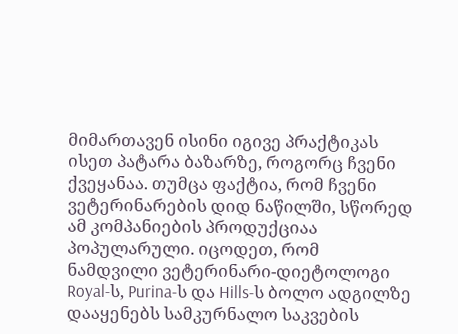მიმართავენ ისინი იგივე პრაქტიკას ისეთ პატარა ბაზარზე, როგორც ჩვენი ქვეყანაა. თუმცა ფაქტია, რომ ჩვენი ვეტერინარების დიდ ნაწილში, სწორედ ამ კომპანიების პროდუქციაა პოპულარული. იცოდეთ, რომ ნამდვილი ვეტერინარი-დიეტოლოგი Royal-ს, Purina-ს და Hills-ს ბოლო ადგილზე დააყენებს სამკურნალო საკვების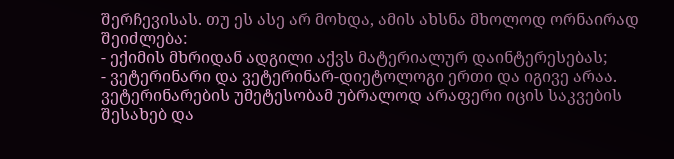შერჩევისას. თუ ეს ასე არ მოხდა, ამის ახსნა მხოლოდ ორნაირად შეიძლება:
- ექიმის მხრიდან ადგილი აქვს მატერიალურ დაინტერესებას;
- ვეტერინარი და ვეტერინარ-დიეტოლოგი ერთი და იგივე არაა. ვეტერინარების უმეტესობამ უბრალოდ არაფერი იცის საკვების შესახებ და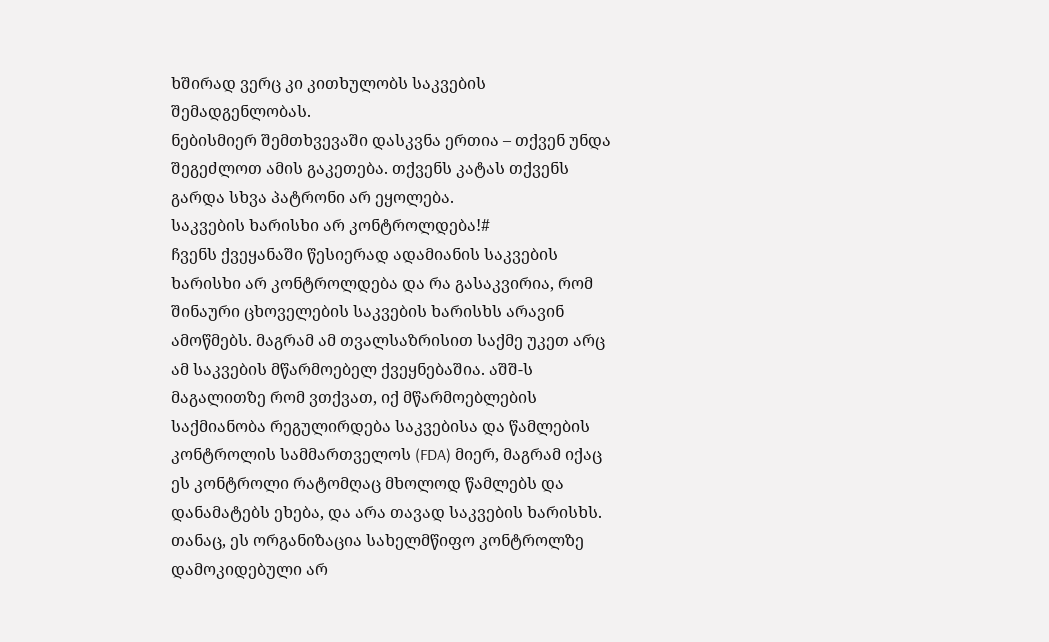ხშირად ვერც კი კითხულობს საკვების შემადგენლობას.
ნებისმიერ შემთხვევაში დასკვნა ერთია – თქვენ უნდა შეგეძლოთ ამის გაკეთება. თქვენს კატას თქვენს გარდა სხვა პატრონი არ ეყოლება.
საკვების ხარისხი არ კონტროლდება!#
ჩვენს ქვეყანაში წესიერად ადამიანის საკვების ხარისხი არ კონტროლდება და რა გასაკვირია, რომ შინაური ცხოველების საკვების ხარისხს არავინ ამოწმებს. მაგრამ ამ თვალსაზრისით საქმე უკეთ არც ამ საკვების მწარმოებელ ქვეყნებაშია. აშშ-ს მაგალითზე რომ ვთქვათ, იქ მწარმოებლების საქმიანობა რეგულირდება საკვებისა და წამლების კონტროლის სამმართველოს (FDA) მიერ, მაგრამ იქაც ეს კონტროლი რატომღაც მხოლოდ წამლებს და დანამატებს ეხება, და არა თავად საკვების ხარისხს. თანაც, ეს ორგანიზაცია სახელმწიფო კონტროლზე დამოკიდებული არ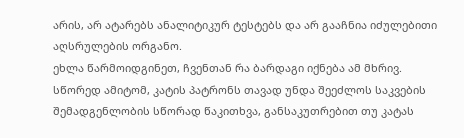არის, არ ატარებს ანალიტიკურ ტესტებს და არ გააჩნია იძულებითი აღსრულების ორგანო.
ეხლა წარმოიდგინეთ, ჩვენთან რა ბარდაგი იქნება ამ მხრივ. სწორედ ამიტომ, კატის პატრონს თავად უნდა შეეძლოს საკვების შემადგენლობის სწორად წაკითხვა, განსაკუთრებით თუ კატას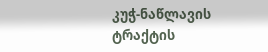კუჭ-ნაწლავის ტრაქტის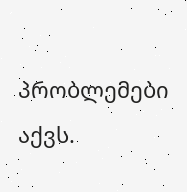პრობლემები აქვს.